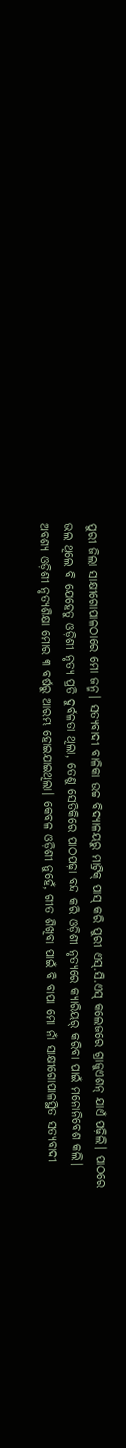ପୁରୀ ଜିଲା ସାକ୍ଷୀଗୋପାଳଠାରେ ମୋ ଜନ୍ମ। ସତ୍ୟବାଦୀ ବାଳିକା ଉଚ୍ଚ ବିଦ୍ୟାଳୟରୁ ମାଟ୍ରିକ୍ ପାସ୍ କରି ପୁରୀ ଏସ୍.ସି.ଏସ୍ କଲେଜରେ ଗ୍ରାଜୁଏଶନ୍ ଯାଏଁ ପଢ଼ିଲି। ପାଠରେ ଭଲ ଥିଲେ ବି ଯେହେତୁ ଓଡ଼ିଶୀ ନୃତ୍ୟ ପ୍ରତି ଦୁର୍ବଳତା ଥିଲା, ତେଣୁ ସେତିକିରେ ପାଠପଢ଼ା ବନ୍ଦ କରି ଓଡ଼ିଶୀ ନୃତ୍ୟରେ କ୍ୟାରିୟର୍ କରିବା ପାଇଁ ମନୋନିବେଶ କଲି। ଅବଶ୍ୟ ଓଡ଼ିଶୀ ନୃତ୍ୟଶିକ୍ଷା ମୋର ୩ ବର୍ଷରୁ ଆରମ୍ଭ ହୋଇଯାଇଥିଲା। କେବଳ ଓଡ଼ିଶୀ ନୁହେଁ, ଗୀତ ଶିଖିବା ପାଇଁ ବି ବାପା ମୋ ନାଁ ସାକ୍ଷୀଗୋପାଳସ୍ଥିତ ସତ୍ୟବାଦୀ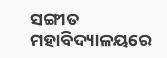ସଙ୍ଗୀତ ମହାବିଦ୍ୟାଳୟରେ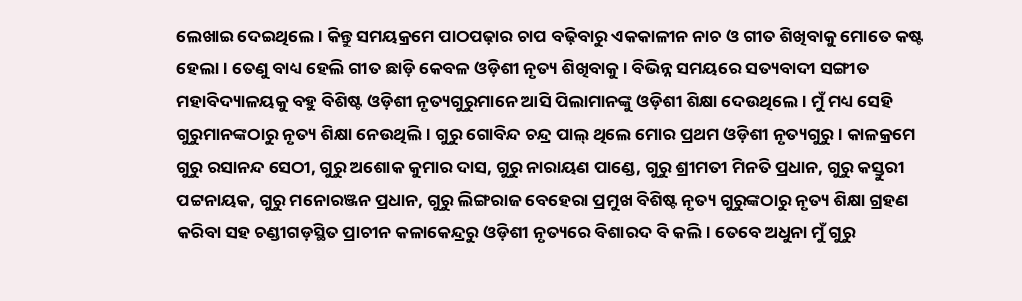ଲେଖାଇ ଦେଇଥିଲେ। କିନ୍ତୁ ସମୟକ୍ରମେ ପାଠପଢ଼ାର ଚାପ ବଢ଼ିବାରୁ ଏକକାଳୀନ ନାଚ ଓ ଗୀତ ଶିଖିବାକୁ ମୋତେ କଷ୍ଟ ହେଲା। ତେଣୁ ବାଧ୍ୟ ହେଲି ଗୀତ ଛାଡ଼ି କେବଳ ଓଡ଼ିଶୀ ନୃତ୍ୟ ଶିଖିବାକୁ। ବିଭିନ୍ନ ସମୟରେ ସତ୍ୟବାଦୀ ସଙ୍ଗୀତ ମହାବିଦ୍ୟାଳୟକୁ ବହୁ ବିଶିଷ୍ଟ ଓଡ଼ିଶୀ ନୃତ୍ୟଗୁରୁମାନେ ଆସି ପିଲାମାନଙ୍କୁ ଓଡ଼ିଶୀ ଶିକ୍ଷା ଦେଉଥିଲେ। ମୁଁ ମଧ୍ୟ ସେହି ଗୁରୁମାନଙ୍କଠାରୁ ନୃତ୍ୟ ଶିକ୍ଷା ନେଉଥିଲି। ଗୁରୁ ଗୋବିନ୍ଦ ଚନ୍ଦ୍ର ପାଲ୍ ଥିଲେ ମୋର ପ୍ରଥମ ଓଡ଼ିଶୀ ନୃତ୍ୟଗୁରୁ। କାଳକ୍ରମେ ଗୁରୁ ରସାନନ୍ଦ ସେଠୀ, ଗୁରୁ ଅଶୋକ କୁମାର ଦାସ, ଗୁରୁ ନାରାୟଣ ପାଣ୍ଡେ, ଗୁରୁ ଶ୍ରୀମତୀ ମିନତି ପ୍ରଧାନ, ଗୁରୁ କସ୍ତୁରୀ ପଟ୍ଟନାୟକ, ଗୁରୁ ମନୋରଞ୍ଜନ ପ୍ରଧାନ, ଗୁରୁ ଲିଙ୍ଗରାଜ ବେହେରା ପ୍ରମୁଖ ବିଶିଷ୍ଟ ନୃତ୍ୟ ଗୁରୁଙ୍କଠାରୁ ନୃତ୍ୟ ଶିକ୍ଷା ଗ୍ରହଣ କରିବା ସହ ଚଣ୍ଡୀଗଡ଼ସ୍ଥିତ ପ୍ରାଚୀନ କଳାକେନ୍ଦ୍ରରୁ ଓଡ଼ିଶୀ ନୃତ୍ୟରେ ବିଶାରଦ ବି କଲି। ତେବେ ଅଧୁନା ମୁଁ ଗୁରୁ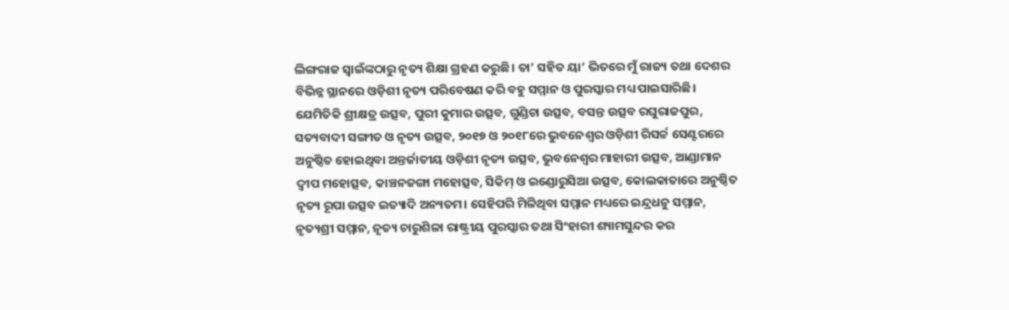ଲିଙ୍ଗରାଜ ସ୍ବାଇଁଙ୍କଠାରୁ ନୃତ୍ୟ ଶିକ୍ଷା ଗ୍ରହଣ କରୁଛି। ତା’ ସହିତ ୟା’ ଭିତରେ ମୁଁ ରାଜ୍ୟ ତଥା ଦେଶର ବିଭିନ୍ନ ସ୍ଥାନରେ ଓଡ଼ିଶୀ ନୃତ୍ୟ ପରିବେଷଣ କରି ବହୁ ସମ୍ମାନ ଓ ପୁରସ୍କାର ମଧ୍ୟ ପାଇସାରିଛି। ଯେମିତିକି ଶ୍ରୀକ୍ଷତ୍ର ଉତ୍ସବ, ପୁରୀ କୁମାର ଉତ୍ସବ, ଗୁଣ୍ଡିଚା ଉତ୍ସବ, ବସନ୍ତ ଉତ୍ସବ ରଘୁରାଜପୁର, ସତ୍ୟବାଦୀ ସଙ୍ଗୀତ ଓ ନୃତ୍ୟ ଉତ୍ସବ, ୨୦୧୭ ଓ ୨୦୧୮ରେ ଭୁବନେଶ୍ୱର ଓଡ଼ିଶୀ ରିସର୍ଚ୍ଚ ସେଣ୍ଟରରେ ଅନୁଷ୍ଠିତ ହୋଇଥିବା ଅନ୍ତର୍ଜାତୀୟ ଓଡ଼ିଶୀ ନୃତ୍ୟ ଉତ୍ସବ, ଭୁବନେଶ୍ୱର ମାହାରୀ ଉତ୍ସବ, ଆଣ୍ଡାମାନ ଦ୍ୱୀପ ମହୋତ୍ସବ, କାଞ୍ଚନଜଙ୍ଗା ମହୋତ୍ସବ, ସିକିମ୍ ଓ ଇଣ୍ଡୋରୁସିଆ ଉତ୍ସବ, କୋଲକାତାରେ ଅନୁଷ୍ଠିତ ନୃତ୍ୟ ରୂପା ଉତ୍ସବ ଇତ୍ୟାଦି ଅନ୍ୟତମ। ସେହିପରି ମିଳିଥିବା ସମ୍ମାନ ମଧ୍ୟରେ ଇନ୍ଦ୍ରଧନୁ ସମ୍ମାନ, ନୃତ୍ୟଶ୍ରୀ ସମ୍ମାନ, ନୃତ୍ୟ ଚାରୁଶିଳା ରାଷ୍ଟ୍ରୀୟ ପୁରସ୍କାର ତଥା ସିଂହାରୀ ଶ୍ୟାମସୁନ୍ଦର କର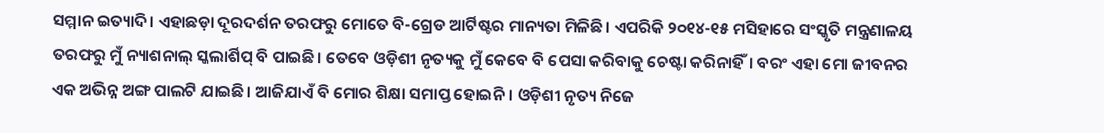ସମ୍ମାନ ଇତ୍ୟାଦି। ଏହାଛଡ଼ା ଦୂରଦର୍ଶନ ତରଫରୁ ମୋତେ ବି-ଗ୍ରେଡ ଆର୍ଟିଷ୍ଟର ମାନ୍ୟତା ମିଳିଛି। ଏପରିକି ୨୦୧୪-୧୫ ମସିହାରେ ସଂସ୍କୃତି ମନ୍ତ୍ରଣାଳୟ ତରଫରୁ ମୁଁ ନ୍ୟାଶନାଲ୍ ସ୍କଲାର୍ଶିପ୍ ବି ପାଇଛି। ତେବେ ଓଡ଼ିଶୀ ନୃତ୍ୟକୁ ମୁଁ କେବେ ବି ପେସା କରିବାକୁ ଚେଷ୍ଟା କରିନାହିଁ। ବରଂ ଏହା ମୋ ଜୀବନର ଏକ ଅଭିନ୍ନ ଅଙ୍ଗ ପାଲଟି ଯାଇଛି। ଆଜିଯାଏଁ ବି ମୋର ଶିକ୍ଷା ସମାପ୍ତ ହୋଇନି। ଓଡ଼ିଶୀ ନୃତ୍ୟ ନିଜେ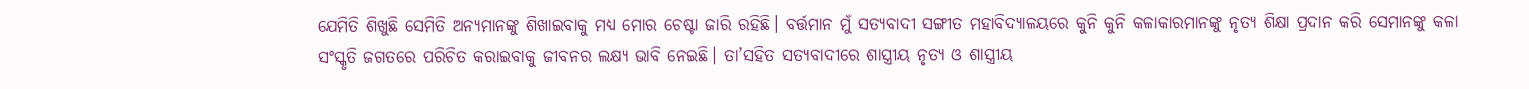ଯେମିତି ଶିଖୁଛି ସେମିତି ଅନ୍ୟମାନଙ୍କୁ ଶିଖାଇବାକୁ ମଧ୍ୟ ମୋର ଚେଷ୍ଟା ଜାରି ରହିଛି। ବର୍ତ୍ତମାନ ମୁଁ ସତ୍ୟବାଦୀ ସଙ୍ଗୀତ ମହାବିଦ୍ୟାଳୟରେ କୁନି କୁନି କଳାକାରମାନଙ୍କୁ ନୃତ୍ୟ ଶିକ୍ଷା ପ୍ରଦାନ କରି ସେମାନଙ୍କୁ କଳା ସଂସ୍କୃତି ଜଗତରେ ପରିଚିତ କରାଇବାକୁ ଜୀବନର ଲକ୍ଷ୍ୟ ଭାବି ନେଇଛି। ତା’ସହିତ ସତ୍ୟବାଦୀରେ ଶାସ୍ତ୍ରୀୟ ନୃତ୍ୟ ଓ ଶାସ୍ତ୍ରୀୟ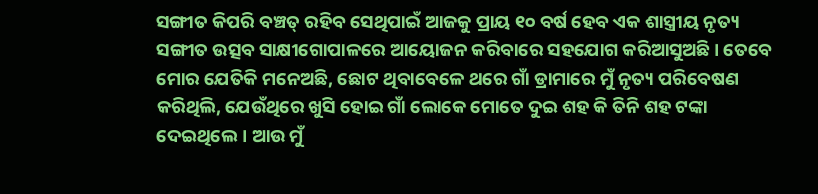ସଙ୍ଗୀତ କିପରି ବଞ୍ଚତ୍ ରହିବ ସେଥିପାଇଁ ଆଜକୁ ପ୍ରାୟ ୧୦ ବର୍ଷ ହେବ ଏକ ଶାସ୍ତ୍ରୀୟ ନୃତ୍ୟ ସଙ୍ଗୀତ ଉତ୍ସବ ସାକ୍ଷୀଗୋପାଳରେ ଆୟୋଜନ କରିବାରେ ସହଯୋଗ କରିଆସୁଅଛି। ତେବେ ମୋର ଯେତିକି ମନେଅଛି, ଛୋଟ ଥିବାବେଳେ ଥରେ ଗାଁ ଡ୍ରାମାରେ ମୁଁ ନୃତ୍ୟ ପରିବେଷଣ କରିଥିଲି, ଯେଉଁଥିରେ ଖୁସି ହୋଇ ଗାଁ ଲୋକେ ମୋତେ ଦୁଇ ଶହ କି ତିନି ଶହ ଟଙ୍କା ଦେଇଥିଲେ। ଆଉ ମୁଁ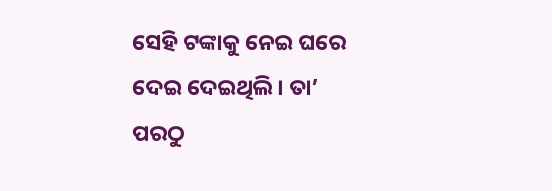ସେହି ଟଙ୍କାକୁ ନେଇ ଘରେ ଦେଇ ଦେଇଥିଲି। ତା’ ପରଠୁ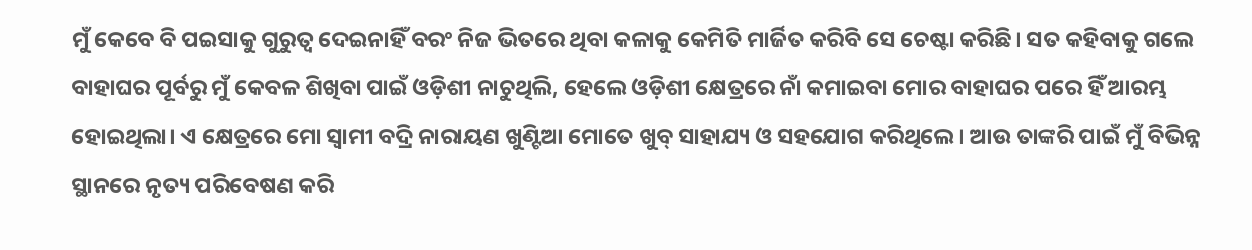ମୁଁ କେବେ ବି ପଇସାକୁ ଗୁରୁତ୍ୱ ଦେଇନାହିଁ ବରଂ ନିଜ ଭିତରେ ଥିବା କଳାକୁ କେମିତି ମାର୍ଜିତ କରିବି ସେ ଚେଷ୍ଟା କରିଛି। ସତ କହିବାକୁ ଗଲେ ବାହାଘର ପୂର୍ବରୁ ମୁଁ କେବଳ ଶିଖିବା ପାଇଁ ଓଡ଼ିଶୀ ନାଚୁଥିଲି, ହେଲେ ଓଡ଼ିଶୀ କ୍ଷେତ୍ରରେ ନାଁ କମାଇବା ମୋର ବାହାଘର ପରେ ହିଁ ଆରମ୍ଭ ହୋଇଥିଲା। ଏ କ୍ଷେତ୍ରରେ ମୋ ସ୍ବାମୀ ବଦ୍ରି ନାରାୟଣ ଖୁଣ୍ଟିଆ ମୋତେ ଖୁବ୍ ସାହାଯ୍ୟ ଓ ସହଯୋଗ କରିଥିଲେ। ଆଉ ତାଙ୍କରି ପାଇଁ ମୁଁ ବିଭିନ୍ନ ସ୍ଥାନରେ ନୃତ୍ୟ ପରିବେଷଣ କରି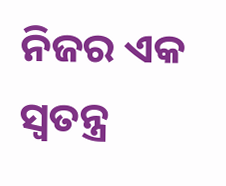ନିଜର ଏକ ସ୍ବତନ୍ତ୍ର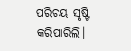ପରିଚୟ ସୃଷ୍ଟି କରିପାରିଲି।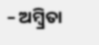– ଅମ୍ବ୍ରିତା